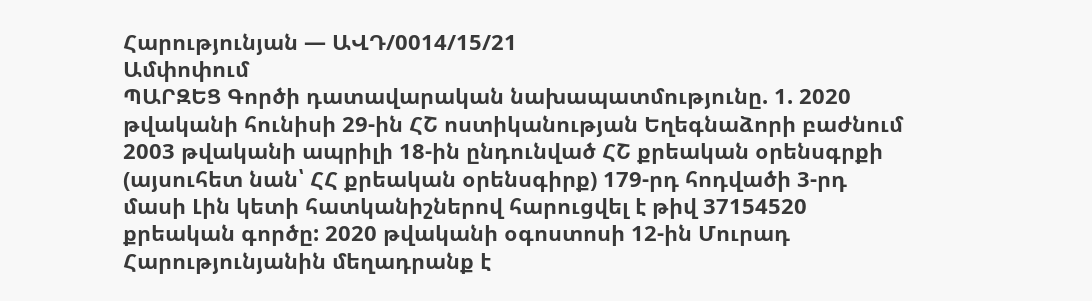Հարությունյան — ԱՎԴ/0014/15/21
Ամփոփում
ՊԱՐԶԵՑ Գործի դատավարական նախապատմությունը. 1. 2020 թվականի հունիսի 29-ին ՀՇ ոստիկանության Եղեգնաձորի բաժնում 2003 թվականի ապրիլի 18-ին ընդունված ՀՇ քրեական օրենսգրքի (այսուհետ նան՝ ՀՀ քրեական օրենսգիրք) 179-րդ հոդվածի 3-րդ մասի Լին կետի հատկանիշներով հարուցվել է թիվ 37154520 քրեական գործը: 2020 թվականի օգոստոսի 12-ին Մուրադ Հարությունյանին մեղադրանք է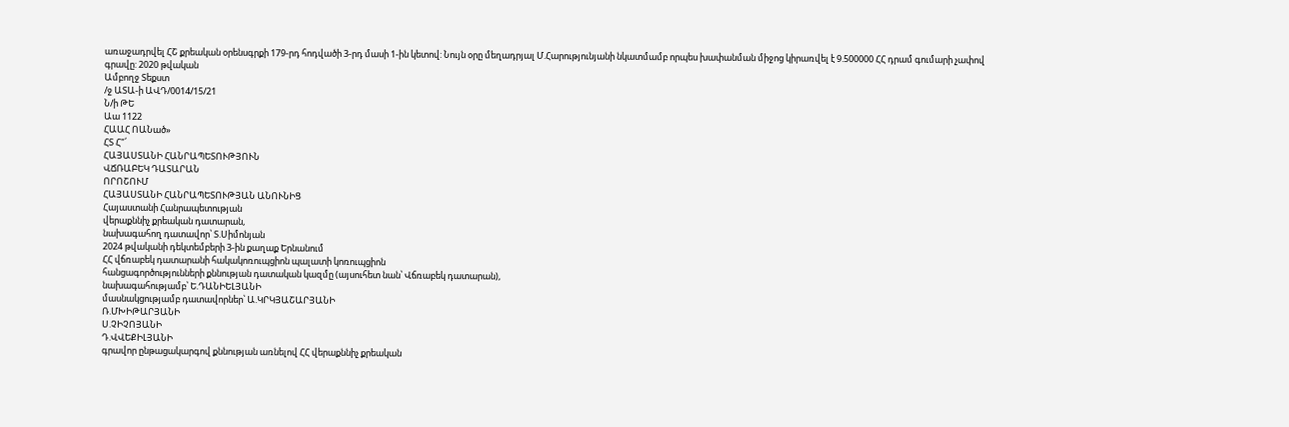առաջադրվել ՀՇ քրեական օրենսգրքի 179-րդ հոդվածի 3-րդ մասի 1-ին կետով: Նույն օրը մեղադրյալ Մ.Հարությունյանի նկատմամբ որպես խափանման միջոց կիրառվել է 9.500000 ՀՀ դրամ գումարի չափով գրավը: 2020 թվական
Ամբողջ Տեքստ
/ջ ԱՏԱ-ի ԱՎԴ/0014/15/21
Ն/ի ԹԵ
Աա 1122
ՀԱԱՀ ՈԱՆած»
ՀՏ Հ"՛
ՀԱՅԱՍՏԱՆԻ ՀԱՆՐԱՊԵՏՈՒԹՅՈՒՆ
ՎՃՌԱԲԵԿ ԴԱՏԱՐԱՆ
ՈՐՈՇՈՒՄ
ՀԱՅԱՍՏԱՆԻ ՀԱՆՐԱՊԵՏՈՒԹՅԱՆ ԱՆՈՒՆԻՑ
Հայաստանի Հանրապետության
վերաքննիչ քրեական դատարան,
նախագահող դատավոր՝ Տ.Սիմոնյան
2024 թվականի դեկտեմբերի 3-ին քաղաք Երնանում
ՀՀ վճռաբեկ դատարանի հակակոռուպցիոն պալատի կոռուպցիոն
հանցագործությունների քննության դատական կազմը (այսուհետ նան՝ Վճռաբեկ դատարան),
նախագահությամբ՝ Ե.ԴԱՆԻԵԼՅԱՆԻ
մասնակցությամբ դատավորներ՝ Ա.ԿՐԿՅԱՇԱՐՅԱՆԻ
Ռ.ՄԽԻԹԱՐՅԱՆԻ
Ս.ՉԻՉՈՅԱՆԻ
Դ.ՎՎԵՔԻԼՅԱՆԻ
գրավոր ընթացակարգով քննության առնելով ՀՀ վերաքննիչ քրեական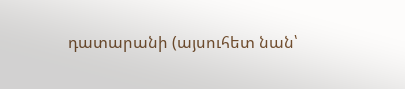դատարանի (այսուհետ նան՝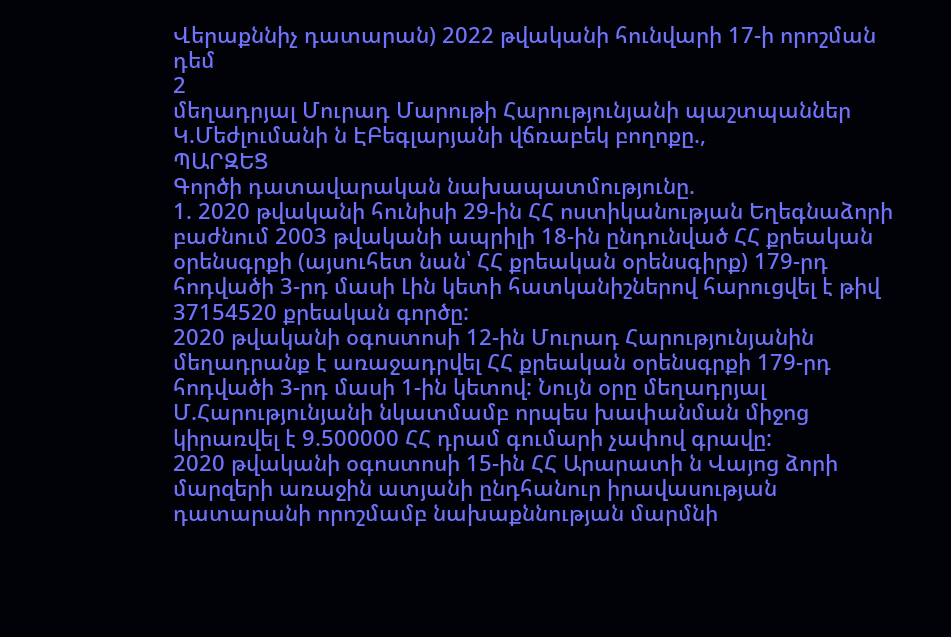Վերաքննիչ դատարան) 2022 թվականի հունվարի 17-ի որոշման դեմ
2
մեղադրյալ Մուրադ Մարութի Հարությունյանի պաշտպաններ Կ.Մեժլումանի ն ԷԲեգլարյանի վճռաբեկ բողոքը.,
ՊԱՐԶԵՑ
Գործի դատավարական նախապատմությունը.
1. 2020 թվականի հունիսի 29-ին ՀՀ ոստիկանության Եղեգնաձորի բաժնում 2003 թվականի ապրիլի 18-ին ընդունված ՀՀ քրեական օրենսգրքի (այսուհետ նան՝ ՀՀ քրեական օրենսգիրք) 179-րդ հոդվածի 3-րդ մասի Լին կետի հատկանիշներով հարուցվել է թիվ 37154520 քրեական գործը:
2020 թվականի օգոստոսի 12-ին Մուրադ Հարությունյանին մեղադրանք է առաջադրվել ՀՀ քրեական օրենսգրքի 179-րդ հոդվածի 3-րդ մասի 1-ին կետով: Նույն օրը մեղադրյալ Մ.Հարությունյանի նկատմամբ որպես խափանման միջոց կիրառվել է 9.500000 ՀՀ դրամ գումարի չափով գրավը:
2020 թվականի օգոստոսի 15-ին ՀՀ Արարատի ն Վայոց ձորի մարզերի առաջին ատյանի ընդհանուր իրավասության դատարանի որոշմամբ նախաքննության մարմնի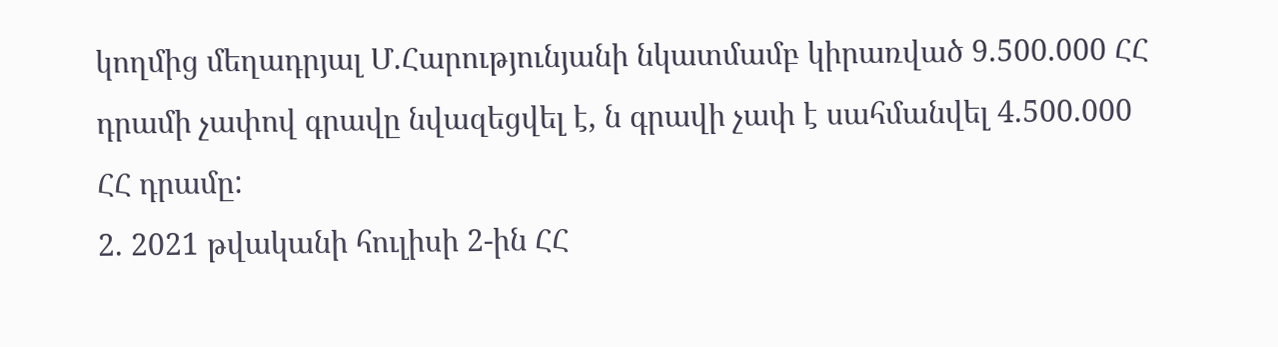կողմից մեղադրյալ Մ.Հարությունյանի նկատմամբ կիրառված 9.500.000 ՀՀ դրամի չափով գրավը նվազեցվել է, ն գրավի չափ է սահմանվել 4.500.000 ՀՀ դրամը:
2. 2021 թվականի հուլիսի 2-ին ՀՀ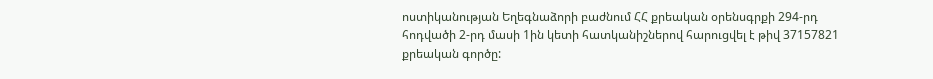ոստիկանության Եղեգնաձորի բաժնում ՀՀ քրեական օրենսգրքի 294-րդ հոդվածի 2-րդ մասի 1ին կետի հատկանիշներով հարուցվել է թիվ 37157821 քրեական գործը: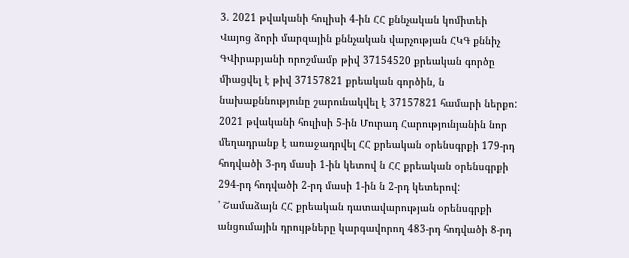3. 2021 թվականի հուլիսի 4-ին ՀՀ քննչական կոմիտեի Վայոց ձորի մարզային քննչական վարչության ՀԿԳ քննիչ ԳՎիրաբյանի որոշմամբ թիվ 37154520 քրեական գործը միացվել է թիվ 37157821 քրեական գործին, ն նախաքննությունը շարունակվել է 37157821 համարի ներքո:
2021 թվականի հուլիսի 5-ին Մուրադ Հարությունյանին նոր մեղադրանք է առաջադրվել ՀՀ քրեական օրենսգրքի 179-րդ հոդվածի 3-րդ մասի 1-ին կետով ն ՀՀ քրեական օրենսգրքի 294-րդ հոդվածի 2-րդ մասի 1-ին ն 2-րդ կետերով:
' Շամաձայն ՀՀ քրեական դատավարության օրենսգրքի անցումային դրույթները կարգավորող 483-րդ հոդվածի 8-րդ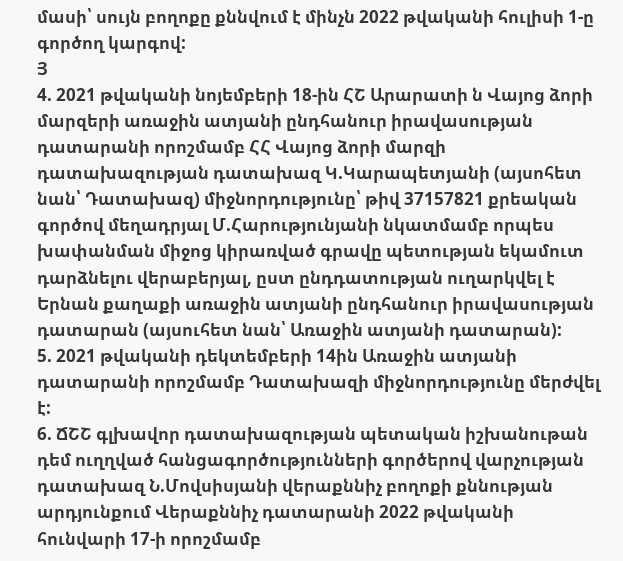մասի՝ սույն բողոքը քննվում է մինչն 2022 թվականի հուլիսի 1-ը գործող կարգով:
Յ
4. 2021 թվականի նոյեմբերի 18-ին ՀՇ Արարատի ն Վայոց ձորի մարզերի առաջին ատյանի ընդհանուր իրավասության դատարանի որոշմամբ ՀՀ Վայոց ձորի մարզի դատախազության դատախազ Կ.Կարապետյանի (այսոհետ նան՝ Դատախազ) միջնորդությունը՝ թիվ 37157821 քրեական գործով մեղադրյալ Մ.Հարությունյանի նկատմամբ որպես խափանման միջոց կիրառված գրավը պետության եկամուտ դարձնելու վերաբերյալ, ըստ ընդդատության ուղարկվել է Երնան քաղաքի առաջին ատյանի ընդհանուր իրավասության դատարան (այսուհետ նան՝ Առաջին ատյանի դատարան):
5. 2021 թվականի դեկտեմբերի 14ին Առաջին ատյանի դատարանի որոշմամբ Դատախազի միջնորդությունը մերժվել է:
6. ՃՇՇ գլխավոր դատախազության պետական իշխանութան դեմ ուղղված հանցագործությունների գործերով վարչության դատախազ Ն.Մովսիսյանի վերաքննիչ բողոքի քննության արդյունքում Վերաքննիչ դատարանի 2022 թվականի հունվարի 17-ի որոշմամբ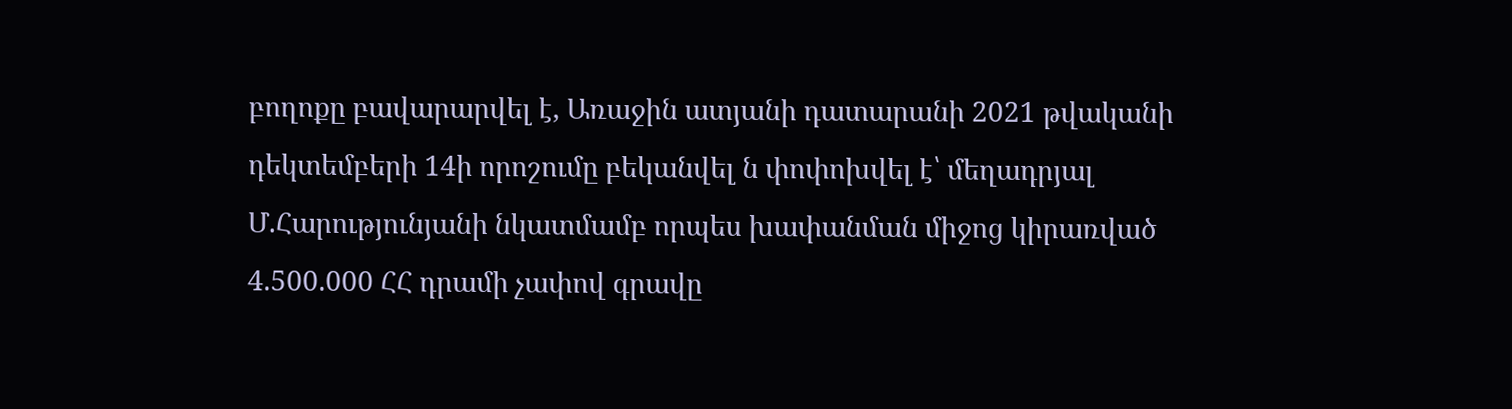բողոքը բավարարվել է, Առաջին ատյանի դատարանի 2021 թվականի դեկտեմբերի 14ի որոշումը բեկանվել ն փոփոխվել է՝ մեղադրյալ Մ.Հարությունյանի նկատմամբ որպես խափանման միջոց կիրառված 4.500.000 ՀՀ դրամի չափով գրավը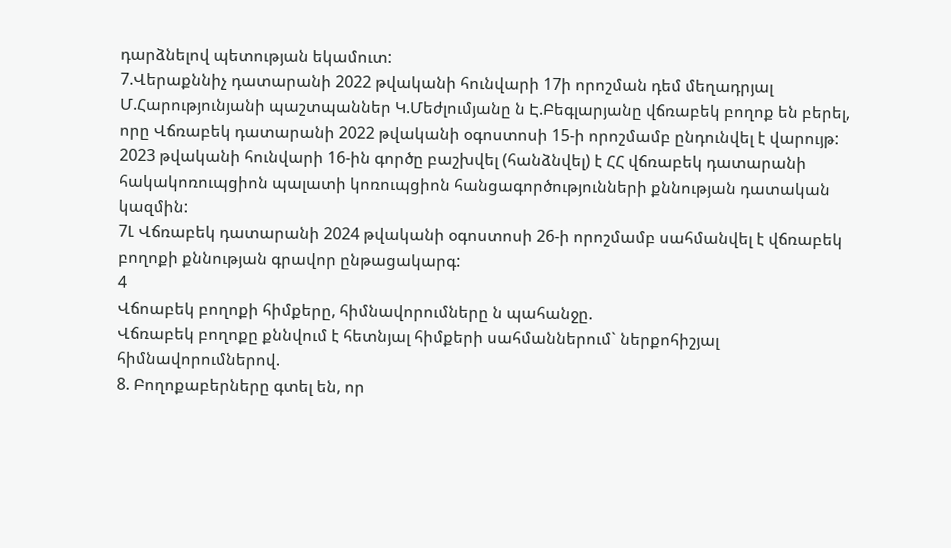դարձնելով պետության եկամուտ:
7.Վերաքննիչ դատարանի 2022 թվականի հունվարի 17ի որոշման դեմ մեղադրյալ Մ.Հարությունյանի պաշտպաններ Կ.Մեժլումյանը ն Է.Բեգլարյանը վճռաբեկ բողոք են բերել, որը Վճռաբեկ դատարանի 2022 թվականի օգոստոսի 15-ի որոշմամբ ընդունվել է վարույթ:
2023 թվականի հունվարի 16-ին գործը բաշխվել (հանձնվել) է ՀՀ վճռաբեկ դատարանի հակակոռուպցիոն պալատի կոռուպցիոն հանցագործությունների քննության դատական կազմին:
7Լ Վճռաբեկ դատարանի 2024 թվականի օգոստոսի 26-ի որոշմամբ սահմանվել է վճռաբեկ բողոքի քննության գրավոր ընթացակարգ:
4
Վճոաբեկ բողոքի հիմքերը, հիմնավորումները ն պահանջը.
Վճռաբեկ բողոքը քննվում է հետնյալ հիմքերի սահմաններում` ներքոհիշյալ հիմնավորումներով.
8. Բողոքաբերները գտել են, որ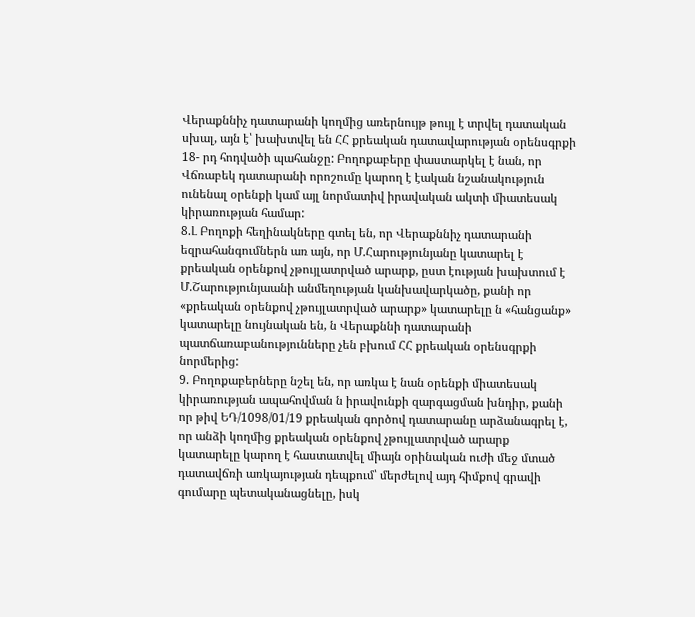Վերաքննիչ դատարանի կողմից առերնույթ թույլ է տրվել դատական սխալ, այն է՝ խախտվել են ՀՀ քրեական դատավարության օրենսգրքի 18- րդ հոդվածի պահանջը: Բողոքաբերը փաստարկել է նան, որ Վճռաբեկ դատարանի որոշումը կարող է էական նշանակություն ունենալ օրենքի կամ այլ նորմատիվ իրավական ակտի միատեսակ կիրառության համար:
8.Լ Բողոքի հեղինակները գտել են, որ Վերաքննիչ դատարանի եզրահանգումներն առ այն, որ Մ.Հարությունյանը կատարել է քրեական օրենքով չթույլատրված արարք, ըստ էության խախտում է Մ.Շարությունյաանի անմեղության կանխավարկածը, քանի որ «քրեական օրենքով չթույլատրված արարք» կատարելը ն «հանցանք» կատարելը նույնական են, ն Վերաքննի դատարանի պատճառաբանությունները չեն բխում ՀՀ քրեական օրենսգրքի նորմերից:
9. Բողոքաբերները նշել են, որ առկա է նան օրենքի միատեսակ կիրառության ապահովման ն իրավունքի զարգացման խնդիր, քանի որ թիվ ԵԴ/1098/01/19 քրեական գործով դատարանը արձանագրել է, որ անձի կողմից քրեական օրենքով չթույլատրված արարք կատարելը կարող է հաստատվել միայն օրինական ուժի մեջ մտած դատավճռի առկայության դեպքում՝ մերժելով այդ հիմքով գրավի գումարը պետականացնելը, իսկ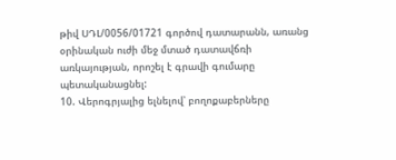թիվ ՍԴԼ/0056/01721 գործով դատարանն, առանց օրինական ուժի մեջ մտած դատավճռի առկայության, որոշել է գրավի գումարը պետականացնել:
10. Վերոգրյալից ելնելով՝ բողոքաբերները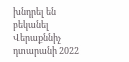խնդրել են բեկանել Վերաքննիչ դտարանի 2022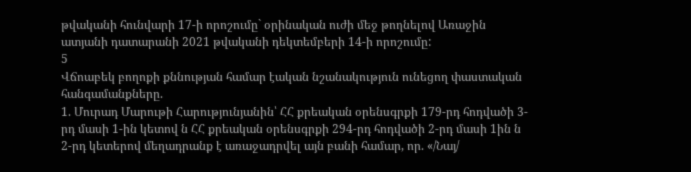թվականի հունվարի 17-ի որոշումը` օրինական ուժի մեջ թողնելով Առաջին ատյանի դատարանի 2021 թվականի դեկտեմբերի 14-ի որոշումը:
5
Վճոաբեկ բողոքի քննության համար էական նշանակություն ունեցող փաստական հանգամանքները.
1. Մուրադ Մարութի Հարությունյանին՝ ՀՀ քրեական օրենսգրքի 179-րդ հոդվածի 3-րդ մասի 1-ին կետով ն ՀՀ քրեական օրենսգրքի 294-րդ հոդվածի 2-րդ մասի 1ին ն 2-րդ կետերով մեղադրանք է առաջադրվել այն բանի համար, որ. «/Նայ/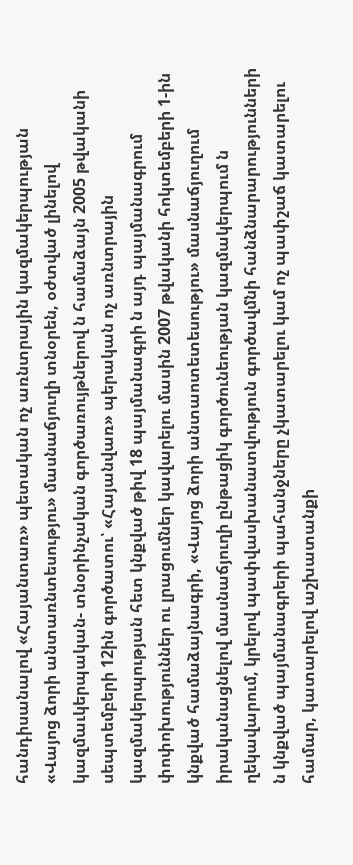հանդիսանալով «Հայանտառ» պետական ոչ առնտրային կազմակերպության «Վայոց ձորի անտառնտեսությու» մասնաճյուղի տնօրեն, օժտված լինելով կազմաւկերպական- տնօրինչական գործառույթներով ն համաձայն 2005 թվականի սեպտեմբերի 12ին գործատու՝ «Հայանվառ» պերական ոչ առնտրային կազմակերպության հետ կնքված թիվ 18 պայմանագրի ն այդ պայմանագրում փոփոխություններ ու լրացումներ կավարելու մասին 2007 թվականի հոկտեմբերի 1-ին կնքված համաձայնագրի, «Վայոց ձորի անտաոտետեսությու» մասնաճյուղում իրականացնելով մասնաճյուղի ընթացիկ գործունեության կազմակերպում ն ղեկավարում, կրելով պափվասխանատվություն գործավմնի հանձնարարությունների ն կնքված պայմանագրերի պահանջները չկատարելու կամ ոչ պափշաճ կատարելու համար, կատարելով աշխատանքի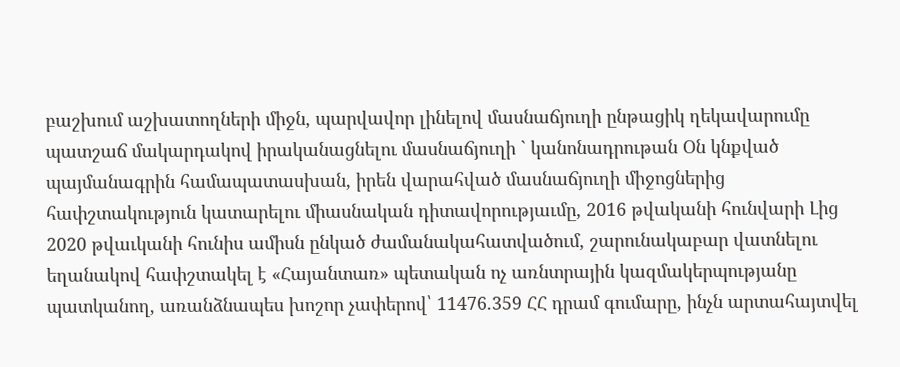բաշխում աշխատողների միջն, պարվավոր լինելով մասնաճյուղի ընթացիկ ղեկավարումը պատշաճ մակարդակով իրականացնելու մասնաճյուղի ` կանոնադրութան Օն կնքված պայմանագրին համապատասխան, իրեն վարահված մասնաճյուղի միջոցներից հափշտակություն կատարելու միասնական դիտավորությաւմը, 2016 թվականի հունվարի Լից 2020 թվաւկանի հունիս ամիսն ընկած ժամանակահատվածում, շարունակաբար վատնելու եղանակով հափշտակել է «Հայանտառ» պետական ոչ առնտրային կազմակերպությանը պատկանող, առանձնապես խոշոր չափերով՝ 11476.359 ՀՀ դրամ գումարը, ինչն արտահայտվել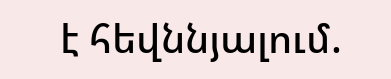է հեվննյալում.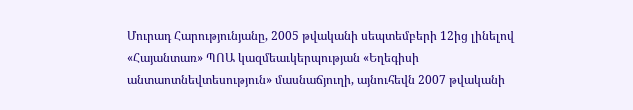Մուրադ Հարությունյանը, 2005 թվականի սեպտեմբերի 12ից լինելով «Հայանտառ» ՊՈԱ կազմեաւկերպության «Եղեգիսի անտաոտնեվտեսություն» մասնաճյուղի, այնուհեվն 2007 թվականի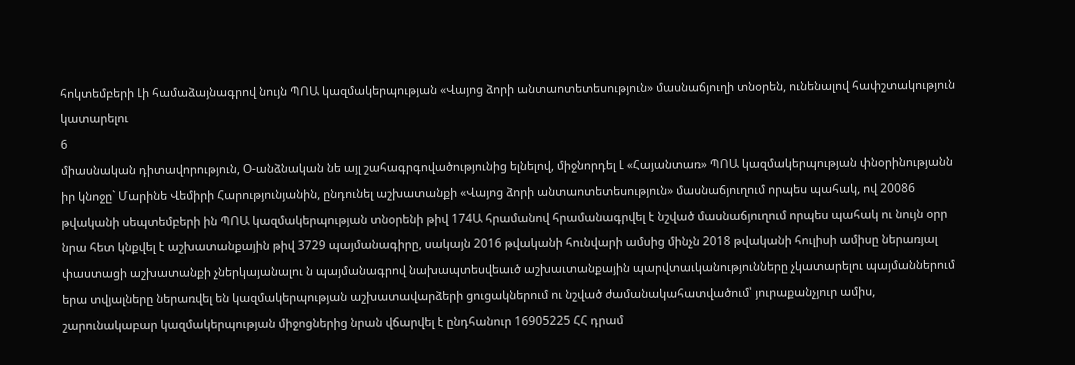հոկտեմբերի Լի համաձայնագրով նույն ՊՈԱ կազմակերպության «Վայոց ձորի անտաոտետեսություն» մասնաճյուղի տնօրեն, ունենալով հափշտակություն կատարելու
6
միասնական դիտավորություն, Օ-անձնական նե այլ շահագրգովածությունից ելնելով, միջնորդել Լ «Հայանտառ» ՊՈԱ կազմակերպության փնօրինությանն իր կնոջը` Մարինե Վեմիրի Հարությունյանին, ընդունել աշխատանքի «Վայոց ձորի անտաոտետեսություն» մասնաճյուղում որպես պահակ, ով 20086 թվականի սեպտեմբերի ին ՊՈԱ կազմակերպության տնօրենի թիվ 174Ա հրամանով հրամանագրվել է նշված մասնաճյուղում որպես պահակ ու նույն օրր նրա հետ կնքվել է աշխատանքային թիվ 3729 պայմանագիրը, սակայն 2016 թվականի հունվարի ամսից մինչն 2018 թվականի հուլիսի ամիսը ներառյալ փաստացի աշխատանքի չներկայանալու ն պայմանագրով նախապտեսվեաւծ աշխաւտանքային պարվտաւկանությունները չկատարելու պայմաններում երա տվյալները ներառվել են կազմակերպության աշխատավարձերի ցուցակներում ու նշված ժամանակահատվածում՝ յուրաքանչյուր ամիս, շարունակաբար կազմակերպության միջոցներից նրան վճարվել է ընդհանուր 16905225 ՀՀ դրամ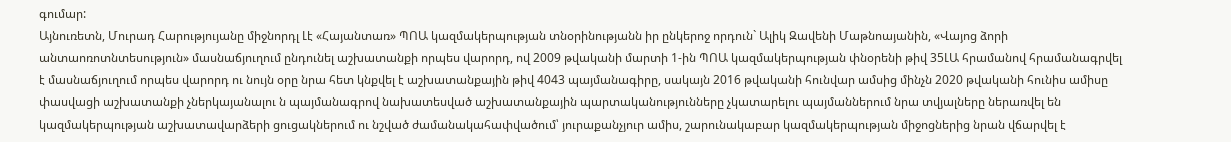գումար:
Այնուռետն, Մուրադ Հարությույանը միջնորդլ Լէ «Հայանտառ» ՊՈԱ կազմակերպության տնօրինությանն իր ընկերոջ որդուն` Ալիկ Զավենի Մաթնոայանին, «Վայոց ձորի անտաոռոտնտեսություն» մասնաճյուղում ընդունել աշխատանքի որպես վարորդ, ով 2009 թվականի մարտի 1-ին ՊՈԱ կազմակերպության փնօրենի թիվ 35ԼԱ հրամանով հրամանագրվել է մասնաճյուղում որպես վարորդ ու նույն օրը նրա հետ կնքվել է աշխատանքային թիվ 4043 պայմանագիրը, սակայն 2016 թվականի հունվար ամսից մինչն 2020 թվականի հունիս ամիսը փասվացի աշխատանքի չներկայանալու ն պայմանագրով նախատեսված աշխատանքային պարտականությունները չկատարելու պայմաններում նրա տվյալները ներառվել են կազմակերպության աշխատավարձերի ցուցակներում ու նշված ժամանակահափվածում՝ յուրաքանչյուր ամիս, շարունակաբար կազմակերպության միջոցներից նրան վճարվել է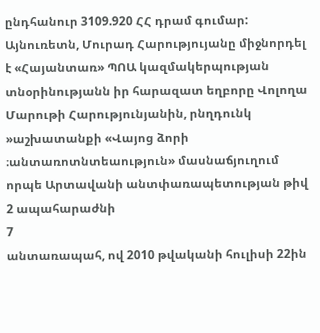ընդհանուր 3109.920 ՀՀ դրամ գումար:
Այնուռետն, Մուրադ Հարությույանը միջնորդել է «Հայանտառ» ՊՈԱ կազմակերպության տնօրինությանն իր հարազատ եղբորը Վոլողա Մարութի Հարությունյանին, րնղդունկ »աշխատանքի «Վայոց ձորի ։անտառոտնտեաություն» մասնաճյուղում որպե Արտավանի անտփառապետության թիվ 2 ապահարաժնի
7
անտառապահ, ով 2010 թվականի հուլիսի 22ին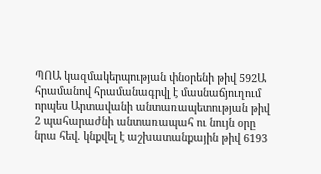ՊՈԱ կազմակերպության փնօրենի թիվ 592Ա հրամանով հրամանագրվլ է մասնաճյուղում որպես Արտավանի անտառապետության թիվ 2 պահարաժնի անտառապահ ու նույն օրը նրա հեվ. կնքվել է աշխատանքային թիվ 6193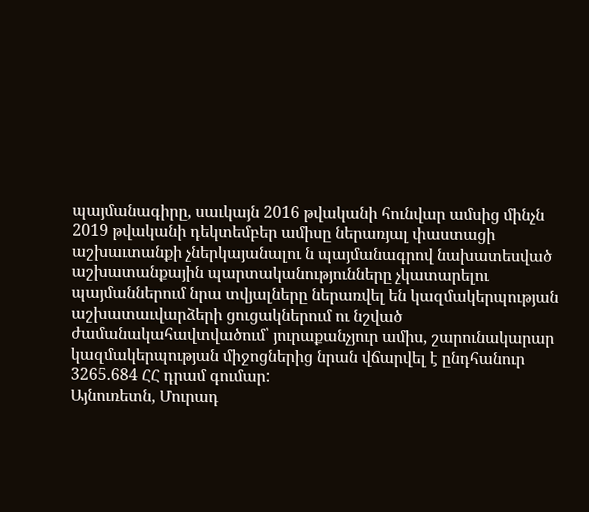պայմանագիրը, սաւկայն 2016 թվականի հունվար ամսից մինչն 2019 թվականի դեկտեմբեր ամիսը ներառյալ փաստացի աշխաւտանքի չներկայանալու ն պայմանագրով նախատեսված աշխատանքային պարտականությունները չկատարելու պայմաններում նրա տվյալները ներառվել են կազմակերպության աշխատաւվարձերի ցուցակներում ու նշված ժամանակահավտվածում՝ յուրաքանչյուր ամիս, շարունակարար կազմակերպության միջոցներից նրան վճարվել է ընդհանուր 3265.684 ՀՀ դրամ գումար:
Այնուռետն, Մուրադ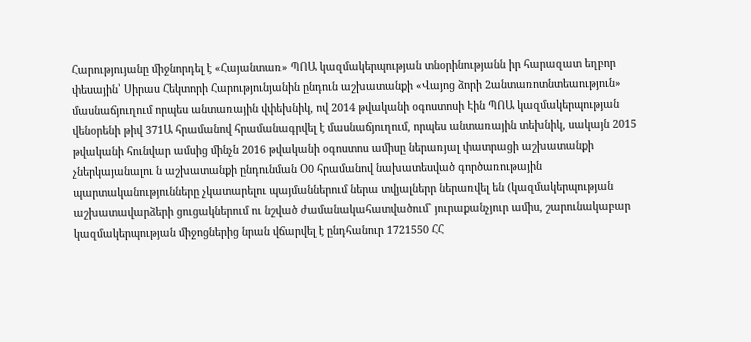Հարությույանը միջնորդել է «Հայանտառ» ՊՈԱ կազմակերպության տնօրինությանն իր հարազատ եղբոր փեսային՝ Սիրաս Հեկտորի Հարությունյանին ընդուն աշխատանքի «Վայոց ձորի 2անտառոտնտեաություն» մասնաճյուղում որպես անտառային վփեխնիկ, ով 2014 թվականի օգոստոսի Էին ՊՈԱ կազմակերպության վենօրենի թիվ 371Ա հրամանով հրամանագրվել է մասնաճյուղում, որպես անտառային տեխնիկ, սակայն 2015 թվականի հունվար ամսից մինչն 2016 թվականի օգոստոս ամիսը ներառյալ փատրացի աշխատանքի չներկայանալու ն աշխատանքի ընդունման Օ0 հրամանով նախատեսված գործառութային պարտականությունները չկատարելու պայմաններում ներա տվյալներր ներառվել են (կազմակերպության աշխատավարձերի ցուցակներում ու նշված ժամանակահատվածում` յուրաքանչյուր ամիս, շարունակաբար կազմակերպության միջոցներից նրան վճարվել է ընդհանուր 1721550 ՀՀ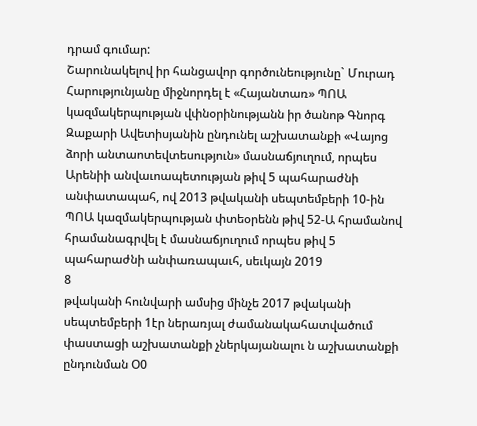դրամ գումար:
Շարունակելով իր հանցավոր գործունեությունը` Մուրադ Հարությունյանը միջնորդել է «Հայանտառ» ՊՈԱ կազմակերպության վփնօրինությանն իր ծանոթ Գնորգ Զաքարի Ավետիսյանին ընդունել աշխատանքի «Վայոց ձորի անտաոտեվտեսություն» մասնաճյուղում, որպես Արենիի անվաւոապետության թիվ 5 պահարաժնի անփատապահ, ով 2013 թվականի սեպտեմբերի 10-ին ՊՈԱ կազմակերպության փտեօրենն թիվ 52-Ա հրամանով հրամանագրվել է մասնաճյուղում որպես թիվ 5 պահարաժնի անփառապաւհ, սեւկայն 2019
8
թվականի հունվարի ամսից մինչե 2017 թվականի սեպտեմբերի 1էր ներառյալ ժամանակահատվածում փաստացի աշխատանքի չներկայանալու ն աշխատանքի ընդունման Օ0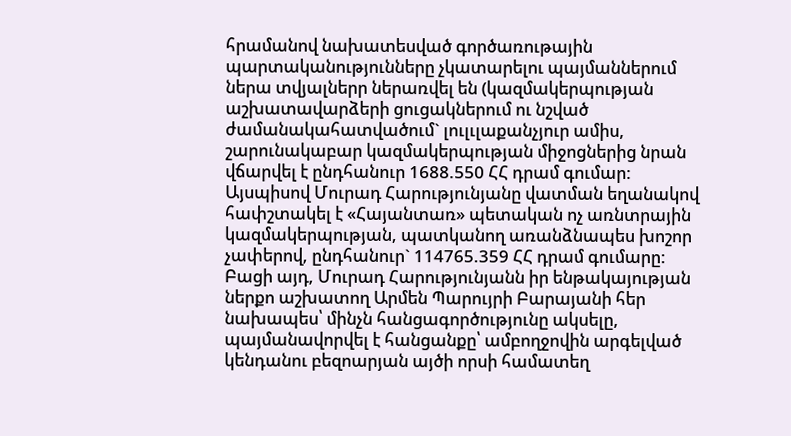հրամանով նախատեսված գործառութային պարտականությունները չկատարելու պայմաններում ներա տվյալներր ներառվել են (կազմակերպության աշխատավարձերի ցուցակներում ու նշված ժամանակահատվածում` լուլւլաքանչյուր ամիս, շարունակաբար կազմակերպության միջոցներից նրան վճարվել է ընդհանուր 1688.550 ՀՀ դրամ գումար:
Այսպիսով Մուրադ Հարությունյանը վատման եղանակով հափշտակել է «Հայանտառ» պետական ոչ առնտրային կազմակերպության, պատկանող առանձնապես խոշոր չափերով, ընդհանուր` 114765.359 ՀՀ դրամ գումարը:
Բացի այդ, Մուրադ Հարությունյանն իր ենթակայության ներքո աշխատող Արմեն Պարույրի Բարայանի հեր նախապես՝ մինչն հանցագործությունը ակսելը, պայմանավորվել է հանցանքը՝ ամբողջովին արգելված կենդանու բեզոարյան այծի որսի համատեղ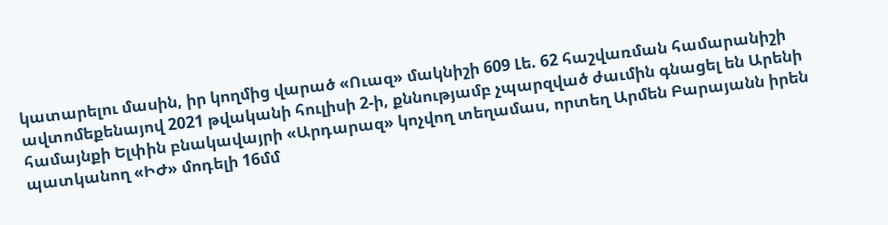կատարելու մասին, իր կողմից վարած «Ուազ» մակնիշի 609 Լե. 62 հաշվառման համարանիշի ավտոմեքենայով 2021 թվականի հուլիսի 2-ի, քննությամբ չպարզված ժաւմին գնացել են Արենի համայնքի Ելփին բնակավայրի «Արդարազ» կոչվող տեղամաս, որտեղ Արմեն Բարայանն իրեն պատկանող «ԻԺ» մոդելի 16մմ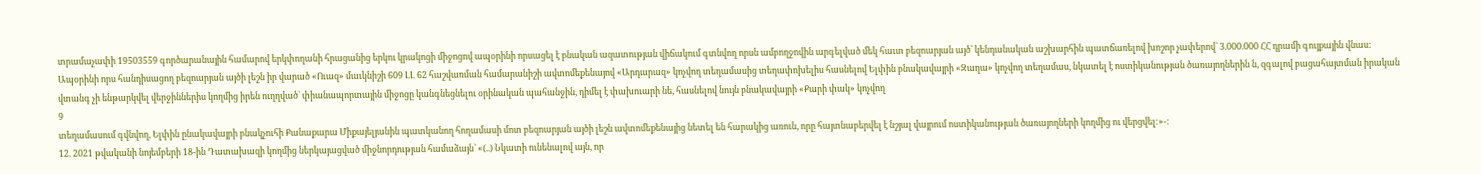տրամաչափի 19503559 գործարանային համարով երկփողանի հրացանից երկու կրակոցի միջոցով ապօրինի որսացել է բնական ազատության վիճակում գտնվող որսն ամբողջովին արգելված մեկ հաւտ բեզոարյան այծ՝ կենդանական աշխարհին պատճառելով խոշոր չափերով` 3.000.000 ՀՀ դրամի գույքային վնաս:
Ապօրինի որս հանդիսացող բեզոարյան այծի լեշն իր վարած «Ուազ» մաւկնիշի 609 ԼԼ 62 հաշվառման համարանիշի ավտոմեքենայով «Արդարազ» կոչվող տեղամասից տեղափոխելիս հասնելով Ելփին բնակավայրի «Զաղա» կոչվող տեղամաս, նկատել է ոստիկանության ծառայողներին ն, զգալով բացահայտման իրական վտանգ չի ենթարկվել վերջիններիս կողմից իրեն ուղղված` փիանապորտային միջոցը կանգնեցնելու օրինական պահանջին, դիմել է փախուարի նե, հասնելով նույն բնակավայրի «Քարի փակ» կոչվող
9
տեղամասում գվնվող, Ելփին ընակավայրի բնակչուհի Քանաքարա Միքայելյանին պատկանող հողամասի մոտ բեզոարյան այծի լեշն ավտոմեքենայից նետել են հարակից առուն, որը հայտնաբերվել է նշյալ վայրում ոստիկանության ծառայողների կողմից ու վերցվել:»-:
12. 2021 թվականի նոյեմբերի 18-ին Դատախազի կողմից ներկայացված միջնորդության համաձայն` «(..) Նկատի ունենալով այն, որ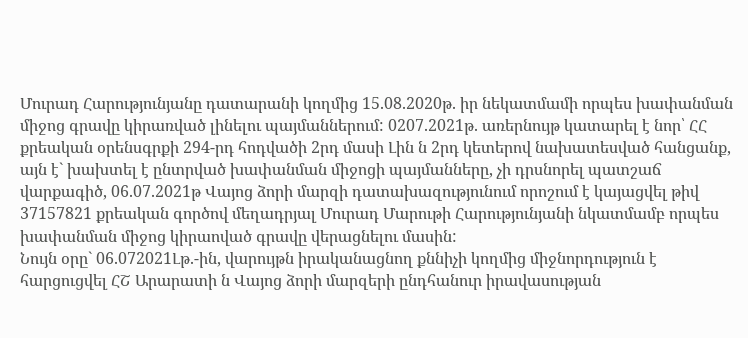Մուրադ Հարությունյանը դատարանի կողմից 15.08.2020թ. իր նեկատմամի որպես խափանման միջոց գրավը կիրառված լինելու պայմաններում: 0207.2021թ. առերնույթ կատարել է նոր՝ ՀՀ քրեական օրենսգրքի 294-րդ հոդվածի 2րդ մասի Լին ն 2րդ կետերով նախատեսված հանցանք, այն է` խախտել է ընտրված խափանման միջոցի պայմանները, չի դրսնորել պատշաճ վարքագիծ, 06.07.2021թ Վայոց ձորի մարզի դատախազությունում որոշում է կայացվել թիվ 37157821 քրեական գործով մեղադրյալ Մուրադ Մարութի Հարությունյանի նկատմամբ որպես խափանման միջոց կիրաոված գրավը վերացնելու մասին:
Նույն օրը` 06.072021Լթ.-ին, վարույթն իրականացնող քննիչի կողմից միջնորդություն է հարցուցվել ՀՇ Արարատի ն Վայոց ձորի մարզերի ընդհանուր իրավասության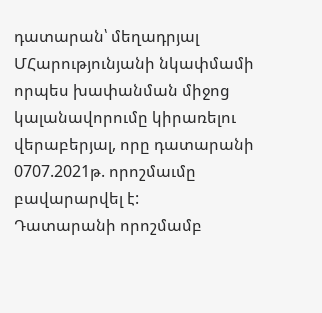դատարան՝ մեղադրյալ ՄՀարությունյանի նկափմամի որպես խափանման միջոց կալանավորումը կիրառելու վերաբերյալ, որը դատարանի 0707.2021թ. որոշմաւմը բավարարվել է:
Դատարանի որոշմամբ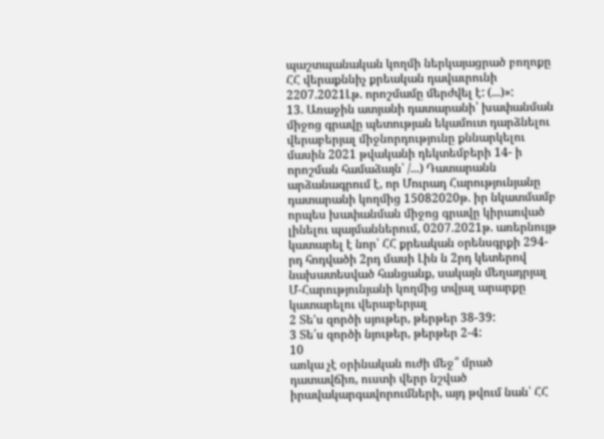պաշտպանական կողմի ներկայացրած բողոքը ՀՀ վերաքննիչ քրեական դավաւրունի 2207.2021Լթ. որոշմամը մերժվել է: (...)»:
13. Առաջին ատյանի դատարանի՝ խափանման միջոց գրավը պետության եկամուտ դարձնելու վերաբերյալ միջնորդությունը քննարկելու մասին 2021 թվականի դեկտեմբերի 14- ի որոշման համաձայն՝ /...) Դատարանն արձանագրում է, որ Մուրադ Հարությունյանը դատարանի կողմից 15082020թ. իր նկատմամբ որպես խափանման միջոց գրավը կիրառված լինելու պայմաններում, 0207.2021թ. առերնույթ կատարել է նոր՝ ՀՀ քրեական օրենսգրքի 294-րդ հոդվածի 2րդ մասի Լին ն 2րդ կետերով նախատեսված հանցանք, սակայն մեղադրյալ Մ-Հարությունյանի կողմից տվյալ արարքը կատարելու վերաբերյալ
2 Տե'ս զործի սյութեր, թերթեր 38-39:
3 Տե՛ս զործի նյութեր, թերթեր 2-4:
10
առկա չէ օրինական ուժի մեջ՞ մրած դատավճիռ, ուստի վերր նշված իրավակարգավորումների, այդ թվում նան՝ ՀՀ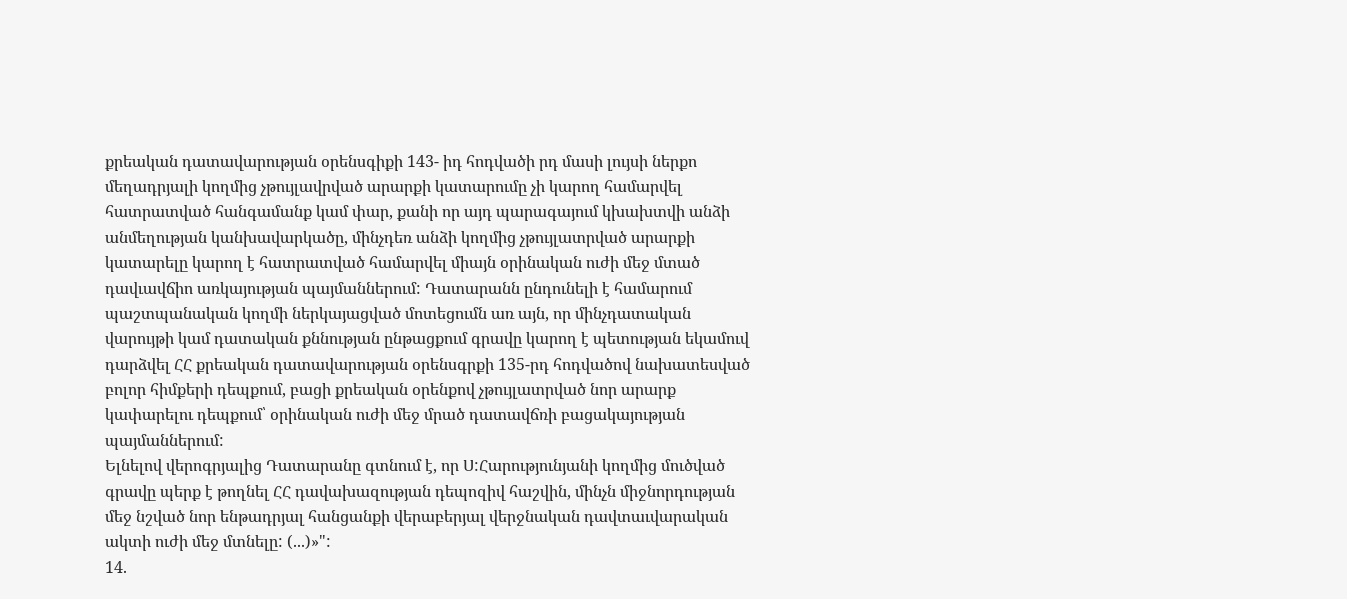քրեական դատավարության օրենսգիքի 143- իդ հոդվածի րդ մասի լույսի ներքո մեղադրյալի կողմից չթույլավրված արարքի կատարումը չի կարող համարվել հատրատված հանգամանք կամ փար, քանի որ այդ պարագայում կխախտվի անձի անմեղության կանխավարկածը, մինչդեռ անձի կողմից չթույլատրված արարքի կատարելը կարող է հատրատված համարվել միայն օրինական ուժի մեջ մտած դավւավճիո առկայության պայմաններում: Դատարանն ընդունելի է համարում պաշտպանական կողմի ներկայացված մոտեցումն առ այն, որ մինչդատական վարույթի կամ դատական քննության ընթացքում գրավը կարող է պետության եկամուվ դարձվել ՀՀ քրեական դատավարության օրենսգրքի 135-րդ հոդվածով նախատեսված բոլոր հիմքերի դեպքում, բացի քրեական օրենքով չթույլատրված նոր արարք կափարելու դեպքում՝ օրինական ուժի մեջ մրած դատավճռի բացակայության պայմաններում:
Ելնելով վերոգրյալից Դատարանը գտնում է, որ Ս:Հարությունյանի կողմից մուծված գրավը պերք է թողնել ՀՀ դավախազության դեպոզիվ հաշվին, մինչն միջնորդության մեջ նշված նոր ենթադրյալ հանցանքի վերաբերյալ վերջնական դավտաւվարական ակտի ուժի մեջ մտնելը: (...)»":
14.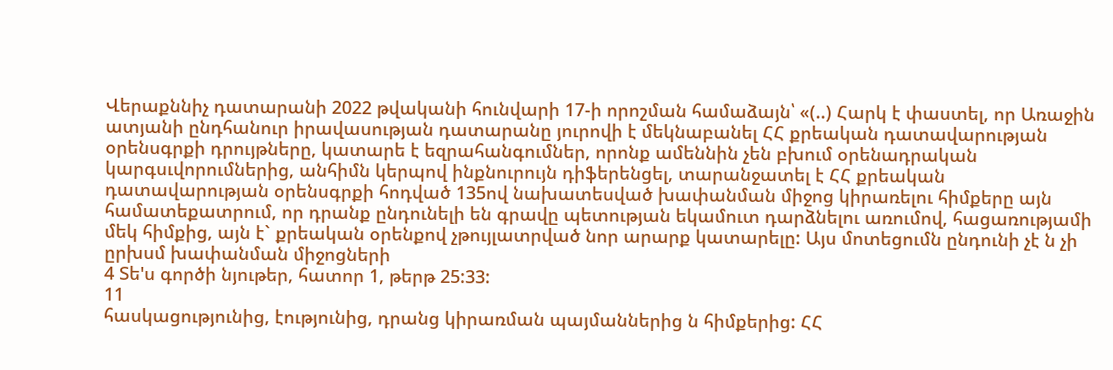Վերաքննիչ դատարանի 2022 թվականի հունվարի 17-ի որոշման համաձայն՝ «(..) Հարկ է փաստել, որ Առաջին ատյանի ընդհանուր իրավասության դատարանը յուրովի է մեկնաբանել ՀՀ քրեական դատավարության օրենսգրքի դրույթները, կատարե է եզրահանգումներ, որոնք ամեննին չեն բխում օրենադրական կարգսւվորումներից, անհիմն կերպով ինքնուրույն դիֆերենցել, տարանջատել է ՀՀ քրեական դատավարության օրենսգրքի հոդված 135ով նախատեսված խափանման միջոց կիրառելու հիմքերը այն համատեքատրում, որ դրանք ընդունելի են գրավը պետության եկամուտ դարձնելու առումով, հացառությամի մեկ հիմքից, այն է` քրեական օրենքով չթույլատրված նոր արարք կատարելը: Այս մոտեցումն ընդունի չէ ն չի ըրխսմ խափանման միջոցների
4 Տե'ս գործի նյութեր, հատոր 1, թերթ 25:33:
11
հասկացությունից, էությունից, դրանց կիրառման պայմաններից ն հիմքերից: ՀՀ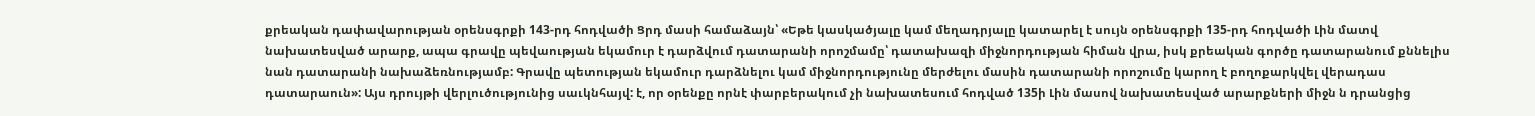քրեական դափավարության օրենսգրքի 143-րդ հոդվածի Ցրդ մասի համաձայն՝ «Եթե կասկածյալը կամ մեղադրյալը կատարել է սույն օրենսգրքի 135-րդ հոդվածի Լին մատվ նախատեսված արարք, ապա գրավը պեվաության եկամուր է դարձվում դատարանի որոշմամը՝ դատախազի միջնորդության հիման վրա, իսկ քրեական գործը դատարանում քննելիս նան դատարանի նախաձեռնությամբ: Գրավը պետության եկամուր դարձնելու կամ միջնորդությունը մերժելու մասին դատարանի որոշումը կարող է բողոքարկվել վերադաս դատարաուն»: Այս դրույթի վերլուծությունից սաւկնհայվ: է, որ օրենքը որնէ փարբերակում չի նախատեսում հոդված 135ի Լին մասով նախատեսված արարքների միջն ն դրանցից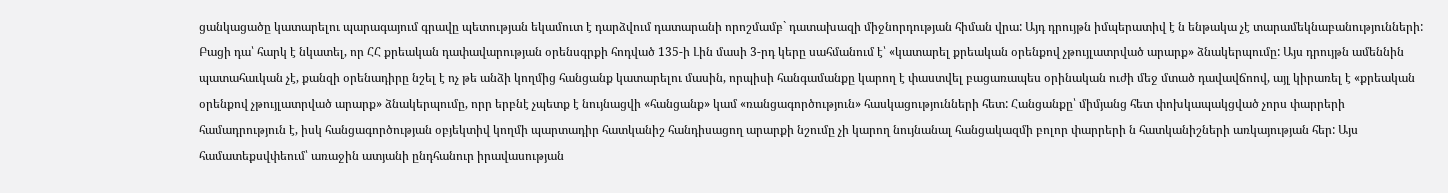ցանկացածը կատարելու պարագայում գրավը պետության եկամուտ է դարձվում դատարանի որոշմամբ` դատախազի միջնորդության հիման վրա: Այդ դրույթն իմպերատիվ է ն ենթակա չէ տարամեկնաբանությունների: Բացի դա՝ հարկ է նկատել, որ ՀՀ քրեական դափավարության օրենսգրքի հոդված 135-ի Լին մասի 3-րդ կերը սահմանում է՝ «կատարել քրեական օրենքով չթույլատրված արարք» ձնակերպումը: Այս դրույթն ամեննին պատահաւկան չէ, քանզի օրենադիրը նշել է ոչ թե անձի կողմից հանցանք կատարելու մասին, որպիսի հանգամանքը կարող է փաստվել բացառապես օրինական ուժի մեջ մտած դավավճոով, այլ կիրառել է «քրեական օրենքով չթույլատրված արարք» ձնակերպումը, որր երբնէ չպետք է նույնացվի «հանցանք» կամ «ռանցագործություն» հասկացությունների հետ: Հանցանքը՝ միմյանց հետ փոխկապակցված չորս փարրերի համադրություն է, իսկ հանցագործության օբյեկտիվ կողմի պարտադիր հատկանիշ հանդիսացող արարքի նշումը չի կարող նույնանալ հանցակազմի բոլոր փարրերի ն հատկանիշների առկայության հեր: Այս համատեքսվփեում՝ առաջին ատյանի ընդհանուր իրավասության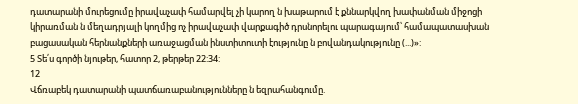դատարանի մուրեցումը իրավաչափ համարվել չի կարող ն խաթարում է քննարկվող խափանման միջոցի կիրառման ն մեղադրյալի կողմից ոչ իրավաչափ վարքագիծ դրսնորելու պարագայում՝ համապատասխան բացասական հերնանքների առաջացման ինստիտուտի էությունը ն բովանդակությունը (...)»:
5 Տե՛ս գործի նյութեր, հատոր 2, թերթեր 22:34:
12
Վճռաբեկ դատարանի պատճառաբանությունները ն եզրահանգումը.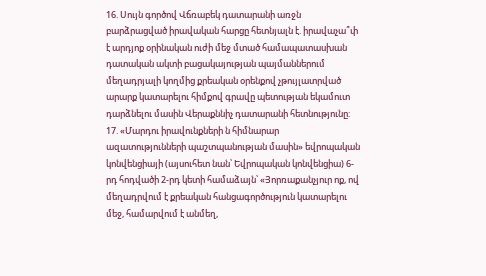16. Սույն գործով Վճռաբեկ դատարանի առջն բարձրացված իրավական հարցը հետնյալն է. իրավաչա՞փ է արդյոք օրինական ուժի մեջ մտած համապատասխան դատական ակտի բացակայության պայմաններում մեղադրյալի կողմից քրեական օրենքով չթույլատրված արարք կատարելու հիմքով գրավը պետության եկամուտ դարձնելու մասին Վերաքննիչ դատարանի հետնությունը:
17. «Մարդու իրավունքների ն հիմնարար ազատությունների պաշտպանության մասին» եվրոպական կոնվենցիայի (այսուհետ նան՝ Եվրոպական կոնվենցիա) 6-րդ հոդվածի 2-րդ կետի համաձայն՝ «Յորռաքանչյուր ոք, ով մեղադրվում է քրեական հանցագործություն կատարելու մեջ, համարվում է անմեղ,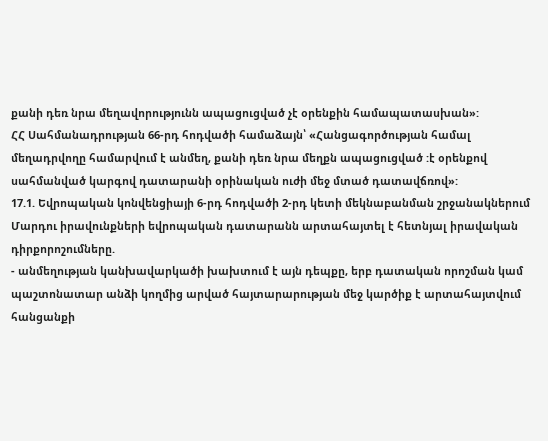քանի դեռ նրա մեղավորությունն ապացուցված չէ օրենքին համապատասխան»:
ՀՀ Սահմանադրության 66-րդ հոդվածի համաձայն՝ «Հանցագործության համալ մեղադրվողը համարվում է անմեղ, քանի դեռ նրա մեղքն ապացուցված :է օրենքով սահմանված կարգով դատարանի օրինական ուժի մեջ մտած դատավճռով»:
17.1. Եվրոպական կոնվենցիայի 6-րդ հոդվածի 2-րդ կետի մեկնաբանման շրջանակներում Մարդու իրավունքների եվրոպական դատարանն արտահայտել է հետնյալ իրավական դիրքորոշումները.
- անմեղության կանխավարկածի խախտում է այն դեպքը, երբ դատական որոշման կամ պաշտոնատար անձի կողմից արված հայտարարության մեջ կարծիք է արտահայտվում հանցանքի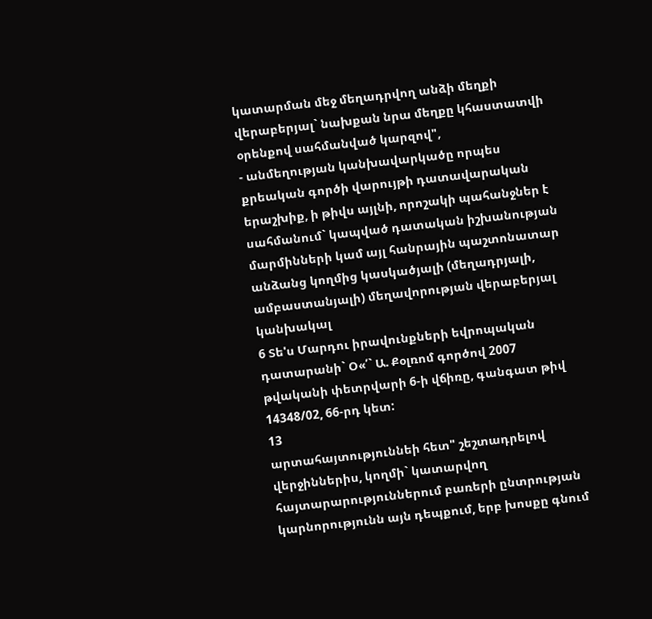կատարման մեջ մեղադրվող անձի մեղքի վերաբերյալ` նախքան նրա մեղքը կհաստատվի օրենքով սահմանված կարզով",
- անմեղության կանխավարկածը որպես քրեական գործի վարույթի դատավարական երաշխիք, ի թիվս այլնի, որոշակի պահանջներ է սահմանում` կապված դատական իշխանության մարմինների կամ այլ հանրային պաշտոնատար անձանց կողմից կասկածյալի (մեղադրյալի, ամբաստանյալի) մեղավորության վերաբերյալ կանխակալ
6 Տե'ս Մարդու իրավունքների եվրոպական դատարանի` Օ«՛` Ա. Քօլռոմ գործով 2007 թվականի փետրվարի 6-ի վճիռը, գանգատ թիվ 14348/02, 66-րդ կետ:
13
արտահայտություննեի հետ" շեշտադրելով վերջիններիս, կողմի` կատարվող հայտարարություններում բառերի ընտրության կարնորությունն այն դեպքում, երբ խոսքը գնում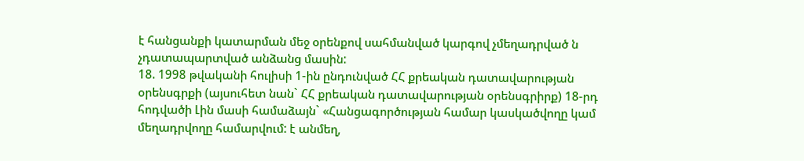է հանցանքի կատարման մեջ օրենքով սահմանված կարգով չմեղադրված ն չդատապարտված անձանց մասին:
18. 1998 թվականի հուլիսի 1-ին ընդունված ՀՀ քրեական դատավարության օրենսգրքի (այսուհետ նան` ՀՀ քրեական դատավարության օրենսգրիրք) 18-րդ հոդվածի Լին մասի համաձայն` «Հանցագործության համար կասկածվողը կամ մեղադրվողը համարվում: է անմեղ,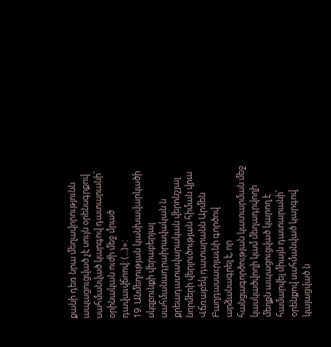քանի դեռ նրա մեղավորությունն ապացուցված չէ սույն օրենսգրքով սահմանված կարգով դատարանի՝ օրինական ուժի մեջ մրած դավաւվճոով: (...)»:
19. Անմեղության կանխավարկածի սկզբունքի վերաբերյալ սահմանադրաիրավական ն քրեադատավարական վերոնշյալ նորմերի վերլուծության հիման վրա Վճռաբեկ դատարանն Արմեն Բաղդասաւրյաւնի գործով արձանագրել է, որ հանցագործության կատարման մեջ կասկածվողի կամ մեղադրվողի մեղքն ապացուցված կարող է համարվել միայն դատարանի՝ օրենքով սահմանված կարգով կայացված ն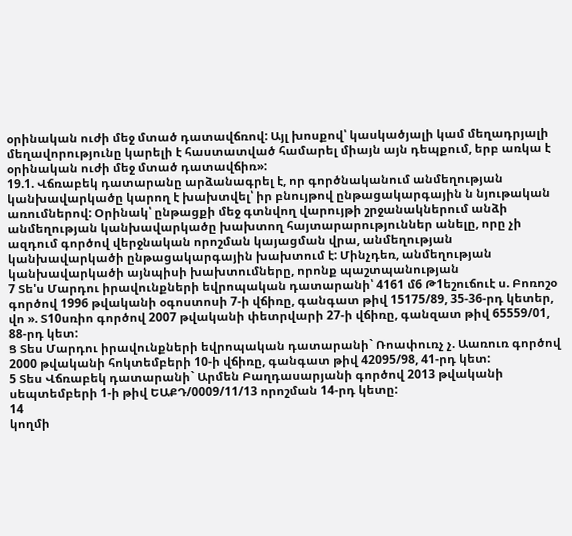օրինական ուժի մեջ մտած դատավճռով: Այլ խոսքով՝ կասկածյալի կամ մեղադրյալի մեղավորությունը կարելի է հաստատված համարել միայն այն դեպքում, երբ առկա է օրինական ուժի մեջ մտած դատավճիռ»:
19.1. Վճռաբեկ դատարանը արձանագրել է, որ գործնականում անմեղության կանխավարկածը կարող է խախտվել՝ իր բնույթով ընթացակարգային ն նյութական առումներով: Օրինակ՝ ընթացքի մեջ գտնվող վարույթի շրջանակներում անձի անմեղության կանխավարկածը խախտող հայտարարություններ անելը, որը չի ազդում գործով վերջնական որոշման կայացման վրա, անմեղության կանխավարկածի ընթացակարգային խախտում է: Մինչդեռ, անմեղության կանխավարկածի այնպիսի խախտումները, որոնք պաշտպանության
7 Տե'ս Մարդու իրավունքների եվրոպական դատարանի՝ 4161 մ6 Թ1եշուճուէ ս. Բոռոշօ գործով 1996 թվականի օգոստոսի 7-ի վճիռը, գանգատ թիվ 15175/89, 35-36-րդ կետեր, վո ». Տ10սռիո գործով 2007 թվականի փետրվարի 27-ի վճիռը, գանզատ թիվ 65559/01, 88-րդ կետ:
Ց Տես Մարդու իրավունքների եվրոպական դատարանի` Ռոափուռչ չ. Աառուռ գործով 2000 թվականի հոկտեմբերի 10-ի վճիռը, գանգատ թիվ 42095/98, 41-րդ կետ:
5 Տես Վճռաբեկ դատարանի` Արմեն Բաղդասարյանի գործով 2013 թվականի սեպտեմբերի 1-ի թիվ ԵԱՔԴ/0009/11/13 որոշման 14-րդ կետը:
14
կողմի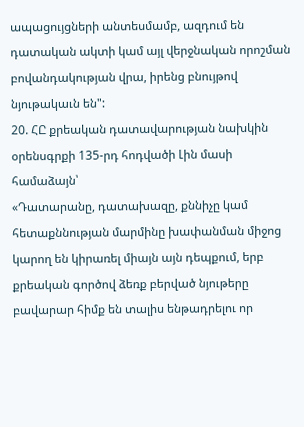ապացույցների անտեսմամբ, ազդում են դատական ակտի կամ այլ վերջնական որոշման բովանդակության վրա, իրենց բնույթով նյութակաւն են":
20. ՀԸ քրեական դատավարության նախկին օրենսգրքի 135-րդ հոդվածի Լին մասի համաձայն՝
«Դատարանը, դատախազը, քննիչը կամ հետաքննության մարմինը խափանման միջոց կարող են կիրառել միայն այն դեպքում, երբ քրեական գործով ձեռք բերված նյութերը բավարար հիմք են տալիս ենթադրելու որ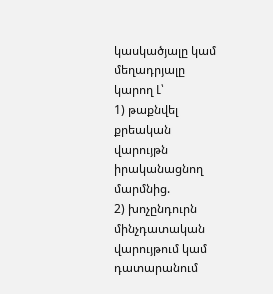կասկածյալը կամ մեղադրյալը կարող Լ՝
1) թաքնվել քրեական վարույթն իրականացնող մարմնից.
2) խոչընդուրն մինչդատական վարույթում կամ դատարանում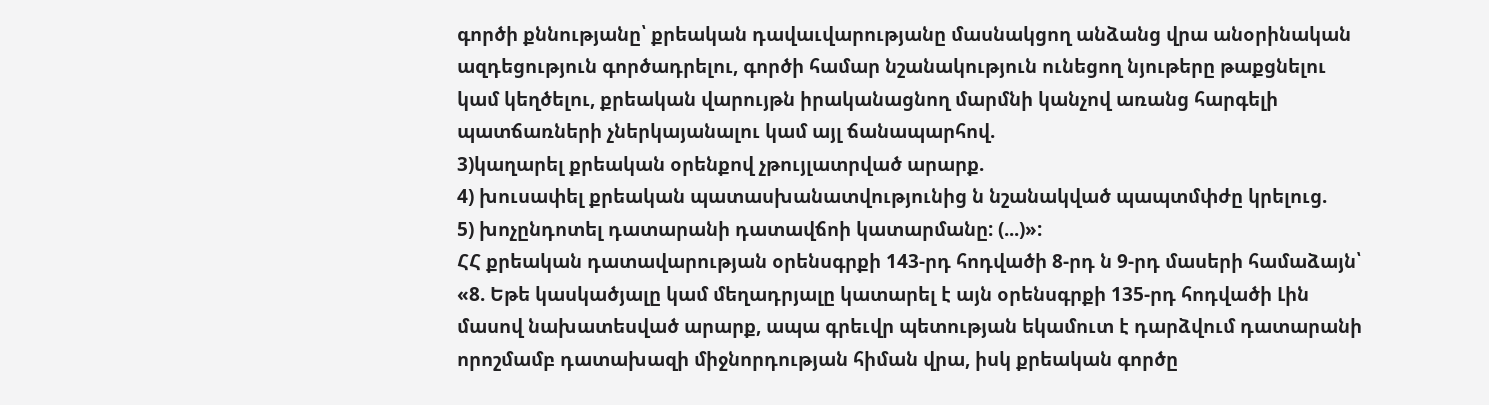գործի քննությանը՝ քրեական դավաւվարությանը մասնակցող անձանց վրա անօրինական ազդեցություն գործադրելու, գործի համար նշանակություն ունեցող նյութերը թաքցնելու կամ կեղծելու, քրեական վարույթն իրականացնող մարմնի կանչով առանց հարգելի պատճառների չներկայանալու կամ այլ ճանապարհով.
3)կաղարել քրեական օրենքով չթույլատրված արարք.
4) խուսափել քրեական պատասխանատվությունից ն նշանակված պապտմփժը կրելուց.
5) խոչընդոտել դատարանի դատավճոի կատարմանը: (...)»:
ՀՀ քրեական դատավարության օրենսգրքի 143-րդ հոդվածի 8-րդ ն 9-րդ մասերի համաձայն՝
«8. Եթե կասկածյալը կամ մեղադրյալը կատարել է այն օրենսգրքի 135-րդ հոդվածի Լին մասով նախատեսված արարք, ապա գրեւվր պետության եկամուտ է դարձվում դատարանի որոշմամբ դատախազի միջնորդության հիման վրա, իսկ քրեական գործը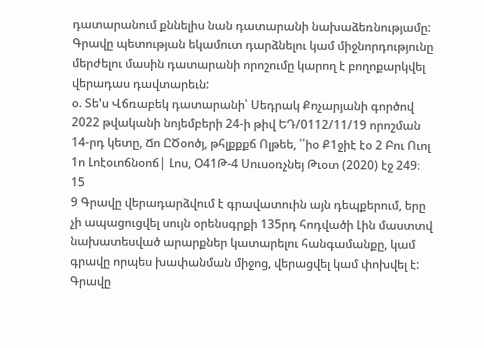դատարանում քննելիս նան դատարանի նախաձեռնությամը: Գրավը պետության եկամուտ դարձնելու կամ միջնորդությունը մերժելու մասին դատարանի որոշումը կարող է բողոքարկվել վերադաս դավտարեւն:
օ. Տե'ս Վճռաբեկ դատարանի՝ Սեդրակ Քոչարյանի գործով 2022 թվականի նոյեմբերի 24-ի թիվ ԵԴ/0112/11/19 որոշման 14-րդ կետը, Ճո ԸԾօոծյ, թհլքքքճ Ոլթեե, ՛՛իօ Ք1ջիէ էօ 2 Բու Ուոլ 1ո Լոէօւոճնօոճ| Լոս, Օ41Թ-4 Սուսօռչնեյ Թւօտ (2020) էջ 249։
15
9 Գրավը վերադարձվում է գրավատուին այն դեպքերում, երը չի ապացուցվել սույն օրենսգրքի 135րդ հոդվածի Լին մաստտվ նախատեսված արարքներ կատարելու հանգամանքը, կամ գրավը որպես խափանման միջոց, վերացվել կամ փոխվել է: Գրավը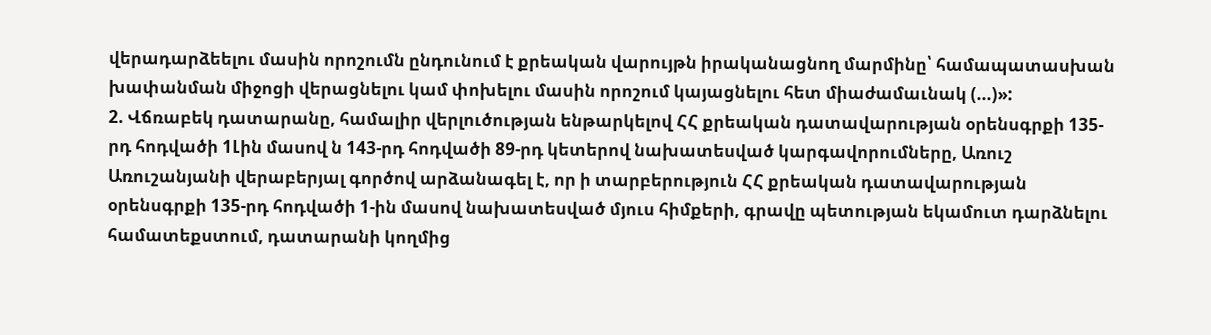վերադարձեելու մասին որոշումն ընդունում է քրեական վարույթն իրականացնող մարմինը՝ համապատասխան խափանման միջոցի վերացնելու կամ փոխելու մասին որոշում կայացնելու հետ միաժամաւնակ (...)»:
2. Վճռաբեկ դատարանը, համալիր վերլուծության ենթարկելով ՀՀ քրեական դատավարության օրենսգրքի 135-րդ հոդվածի 1Լին մասով ն 143-րդ հոդվածի 89-րդ կետերով նախատեսված կարգավորումները, Առուշ Առուշանյանի վերաբերյալ գործով արձանագել է, որ ի տարբերություն ՀՀ քրեական դատավարության օրենսգրքի 135-րդ հոդվածի 1-ին մասով նախատեսված մյուս հիմքերի, գրավը պետության եկամուտ դարձնելու համատեքստում, դատարանի կողմից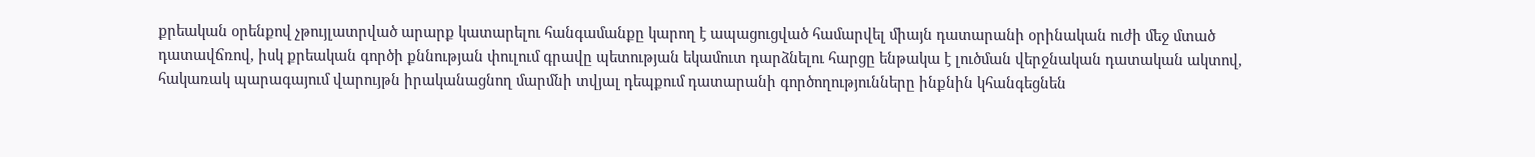քրեական օրենքով չթույլատրված արարք կատարելու հանգամանքը կարող է ապացուցված համարվել միայն դատարանի օրինական ուժի մեջ մտած դատավճռով, իսկ քրեական գործի քննության փուլում գրավը պետության եկամուտ դարձնելու հարցը ենթակա է լուծման վերջնական դատական ակտով, հակառակ պարագայում վարույթն իրականացնող մարմնի տվյալ դեպքում դատարանի գործողությունները ինքնին կհանգեցնեն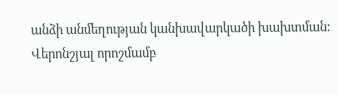անձի անմեղության կանխավարկածի խախտման:
Վերոնշյալ որոշմամբ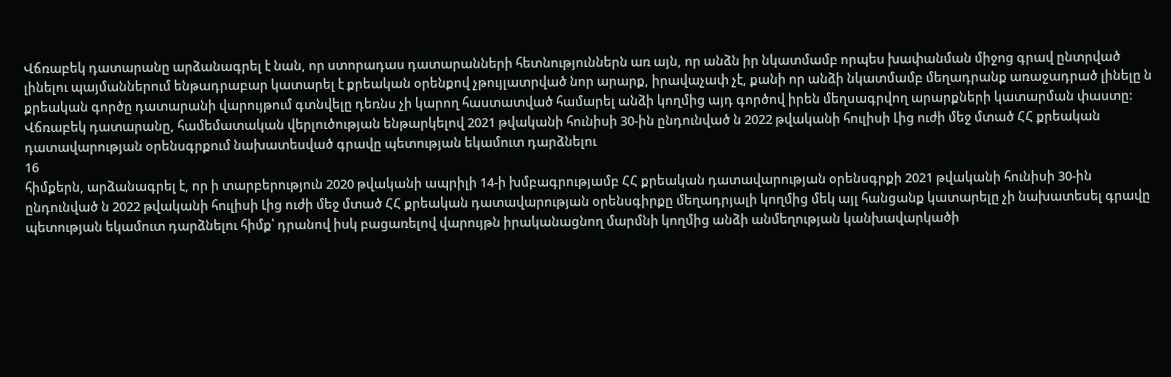Վճռաբեկ դատարանը արձանագրել է նան, որ ստորադաս դատարանների հետնություններն առ այն, որ անձն իր նկատմամբ որպես խափանման միջոց գրավ ընտրված լինելու պայմաններում ենթադրաբար կատարել է քրեական օրենքով չթույլատրված նոր արարք, իրավաչափ չէ, քանի որ անձի նկատմամբ մեղադրանք առաջադրած լինելը ն քրեական գործը դատարանի վարույթում գտնվելը դեռնս չի կարող հաստատված համարել անձի կողմից այդ գործով իրեն մեղսագրվող արարքների կատարման փաստը:
Վճռաբեկ դատարանը, համեմատական վերլուծության ենթարկելով 2021 թվականի հունիսի 30-ին ընդունված ն 2022 թվականի հուլիսի Լից ուժի մեջ մտած ՀՀ քրեական դատավարության օրենսգրքում նախատեսված գրավը պետության եկամուտ դարձնելու
16
հիմքերն, արձանագրել է, որ ի տարբերություն 2020 թվականի ապրիլի 14-ի խմբագրությամբ ՀՀ քրեական դատավարության օրենսգրքի 2021 թվականի հունիսի 30-ին ընդունված ն 2022 թվականի հուլիսի Լից ուժի մեջ մտած ՀՀ քրեական դատավարության օրենսգիրքը մեղադրյալի կողմից մեկ այլ հանցանք կատարելը չի նախատեսել գրավը պետության եկամուտ դարձնելու հիմք՝ դրանով իսկ բացառելով վարույթն իրականացնող մարմնի կողմից անձի անմեղության կանխավարկածի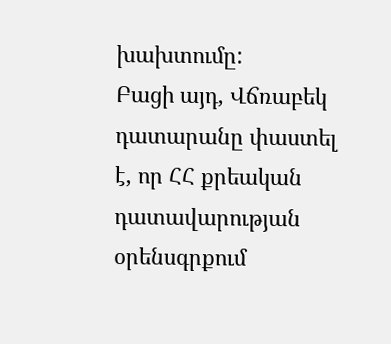խախտումը:
Բացի այդ, Վճռաբեկ դատարանը փաստել է, որ ՀՀ քրեական դատավարության օրենսգրքում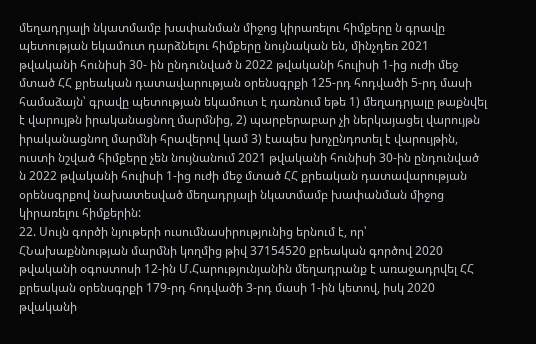մեղադրյալի նկատմամբ խափանման միջոց կիրառելու հիմքերը ն գրավը պետության եկամուտ դարձնելու հիմքերը նույնական են, մինչդեռ 2021 թվականի հունիսի 30- ին ընդունված ն 2022 թվականի հուլիսի 1-ից ուժի մեջ մտած ՀՀ քրեական դատավարության օրենսգրքի 125-րդ հոդվածի 5-րդ մասի համաձայն՝ գրավը պետության եկամուտ է դառնում եթե 1) մեղադրյալը թաքնվել է վարույթն իրականացնող մարմնից, 2) պարբերաբար չի ներկայացել վարույթն իրականացնող մարմնի հրավերով կամ 3) էապես խոչընդոտել է վարույթին, ուստի նշված հիմքերը չեն նույնանում 2021 թվականի հունիսի 30-ին ընդունված ն 2022 թվականի հուլիսի 1-ից ուժի մեջ մտած ՀՀ քրեական դատավարության օրենսգրքով նախատեսված մեղադրյալի նկատմամբ խափանման միջոց կիրառելու հիմքերին:
22. Սույն գործի նյութերի ուսումնասիրությունից երնում է, որ՝
ՀՆախաքննության մարմնի կողմից թիվ 37154520 քրեական գործով 2020 թվականի օգոստոսի 12-ին Մ.Հարությունյանին մեղադրանք է առաջադրվել ՀՀ քրեական օրենսգրքի 179-րդ հոդվածի 3-րդ մասի 1-ին կետով, իսկ 2020 թվականի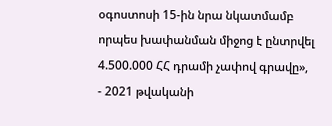օգոստոսի 15-ին նրա նկատմամբ որպես խափանման միջոց է ընտրվել 4.500.000 ՀՀ դրամի չափով գրավը»,
- 2021 թվականի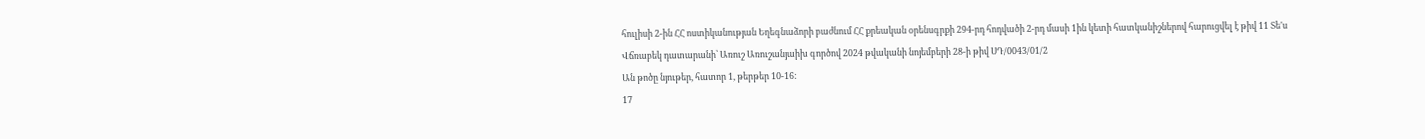հուլիսի 2-ին ՀՀ ոստիկանության Եղեգնաձորի բաժնում ՀՀ քրեական օրենսգրքի 294-րդ հոդվածի 2-րդ մասի 1ին կետի հատկանիշներով հարուցվել է թիվ 11 Տե'ս Վճռաբեկ դատարանի՝ Առուշ Առուշանյաիխ գործով 2024 թվականի նոյեմբերի 28-ի թիվ ՍԴ/0043/01/2
Ան թոծը նյութեր, հատոր 1, թերթեր 10-16:
17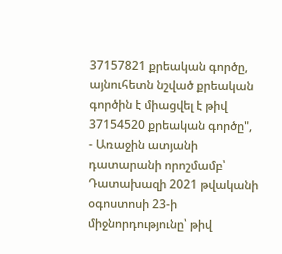37157821 քրեական գործը, այնուհետն նշված քրեական գործին է միացվել է թիվ 37154520 քրեական գործը",
- Առաջին ատյանի դատարանի որոշմամբ՝ Դատախազի 2021 թվականի օգոստոսի 23-ի միջնորդությունը՝ թիվ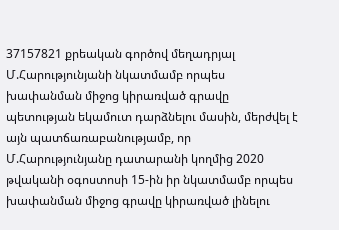37157821 քրեական գործով մեղադրյալ Մ.Հարությունյանի նկատմամբ որպես խափանման միջոց կիրառված գրավը պետության եկամուտ դարձնելու մասին, մերժվել է այն պատճառաբանությամբ, որ Մ.Հարությունյանը դատարանի կողմից 2020 թվականի օգոստոսի 15-ին իր նկատմամբ որպես խափանման միջոց գրավը կիրառված լինելու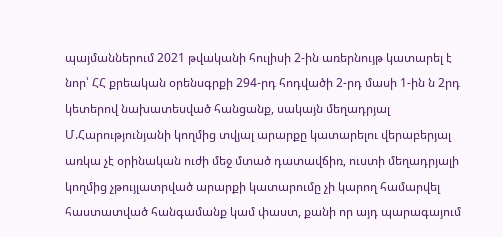պայմաններում 2021 թվականի հուլիսի 2-ին առերնույթ կատարել է նոր՝ ՀՀ քրեական օրենսգրքի 294-րդ հոդվածի 2-րդ մասի 1-ին ն 2րդ կետերով նախատեսված հանցանք, սակայն մեղադրյալ Մ.Հարությունյանի կողմից տվյալ արարքը կատարելու վերաբերյալ առկա չէ օրինական ուժի մեջ մտած դատավճիռ, ուստի մեղադրյալի կողմից չթույլատրված արարքի կատարումը չի կարող համարվել հաստատված հանգամանք կամ փաստ, քանի որ այդ պարագայում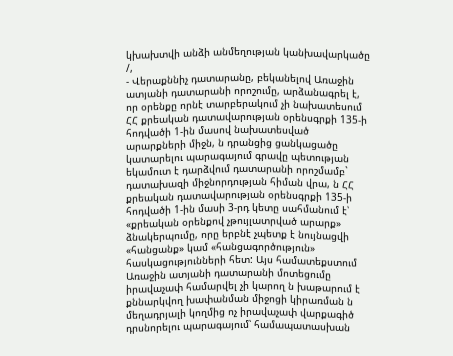կխախտվի անձի անմեղության կանխավարկածը /,
- Վերաքննիչ դատարանը, բեկանելով Առաջին ատյանի դատարանի որոշումը, արձանագրել է, որ օրենքը որնէ տարբերակում չի նախատեսում ՀՀ քրեական դատավարության օրենսգրքի 135-ի հոդվածի 1-ին մասով նախատեսված արարքների միջն, ն դրանցից ցանկացածը կատարելու պարագայում գրավը պետության եկամուտ է դարձվում դատարանի որոշմամբ` դատախազի միջնորդության հիման վրա, ն ՀՀ քրեական դատավարության օրենսգրքի 135-ի հոդվածի 1-ին մասի 3-րդ կետը սահմանում է՝ «քրեական օրենքով չթույլատրված արարք» ձնակերպումը, որը երբնէ չպետք է նույնացվի «հանցանք» կամ «հանցագործություն» հասկացությունների հետ: Այս համատեքստում Առաջին ատյանի դատարանի մոտեցումը իրավաչափ համարվել չի կարող ն խաթարում է քննարկվող խափանման միջոցի կիրառման ն մեղադրյալի կողմից ոչ իրավաչափ վարքագիծ դրսնորելու պարագայում՝ համապատասխան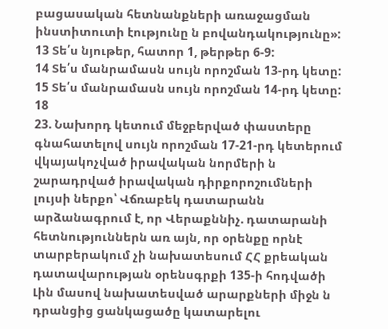բացասական հետնանքների առաջացման ինստիտուտի էությունը ն բովանդակությունը»:
13 Տե՛ս նյութեր, հատոր 1, թերթեր 6-9:
14 Տե՛ս մանրամասն սույն որոշման 13-րդ կետը:
15 Տե՛ս մանրամասն սույն որոշման 14-րդ կետը:
18
23. Նախորդ կետում մեջբերված փաստերը գնահատելով սույն որոշման 17-21-րդ կետերում վկայակոչված իրավական նորմերի ն շարադրված իրավական դիրքորոշումների լույսի ներքո՝ Վճռաբեկ դատարանն արձանագրում է, որ Վերաքննիչ. դատարանի հետնություններն առ այն, որ օրենքը որնէ տարբերակում չի նախատեսում ՀՀ քրեական դատավարության օրենսգրքի 135-ի հոդվածի Լին մասով նախատեսված արարքների միջն ն դրանցից ցանկացածը կատարելու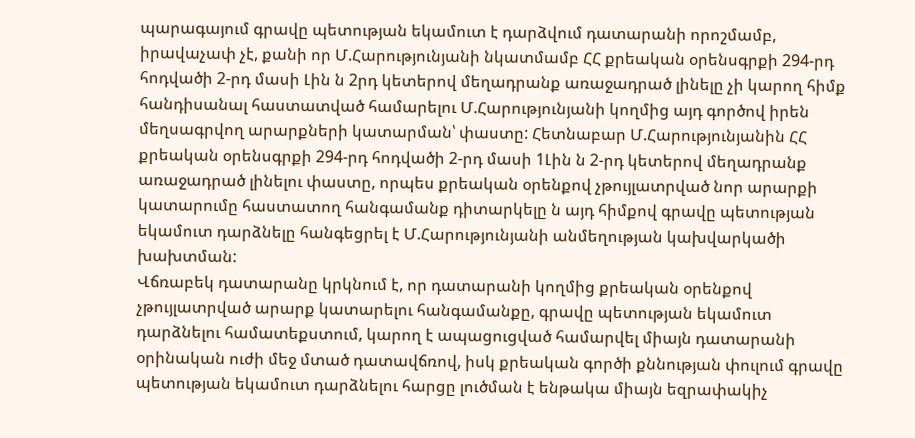պարագայում գրավը պետության եկամուտ է դարձվում դատարանի որոշմամբ, իրավաչափ չէ, քանի որ Մ.Հարությունյանի նկատմամբ ՀՀ քրեական օրենսգրքի 294-րդ հոդվածի 2-րդ մասի Լին ն 2րդ կետերով մեղադրանք առաջադրած լինելը չի կարող հիմք հանդիսանալ հաստատված համարելու Մ.Հարությունյանի կողմից այդ գործով իրեն մեղսագրվող արարքների կատարման՝ փաստը: Հետնաբար Մ.Հարությունյանին ՀՀ քրեական օրենսգրքի 294-րդ հոդվածի 2-րդ մասի 1Լին ն 2-րդ կետերով մեղադրանք առաջադրած լինելու փաստը, որպես քրեական օրենքով չթույլատրված նոր արարքի կատարումը հաստատող հանգամանք դիտարկելը ն այդ հիմքով գրավը պետության եկամուտ դարձնելը հանգեցրել է Մ.Հարությունյանի անմեղության կախվարկածի խախտման:
Վճռաբեկ դատարանը կրկնում է, որ դատարանի կողմից քրեական օրենքով չթույլատրված արարք կատարելու հանգամանքը, գրավը պետության եկամուտ դարձնելու համատեքստում, կարող է ապացուցված համարվել միայն դատարանի օրինական ուժի մեջ մտած դատավճռով, իսկ քրեական գործի քննության փուլում գրավը պետության եկամուտ դարձնելու հարցը լուծման է ենթակա միայն եզրափակիչ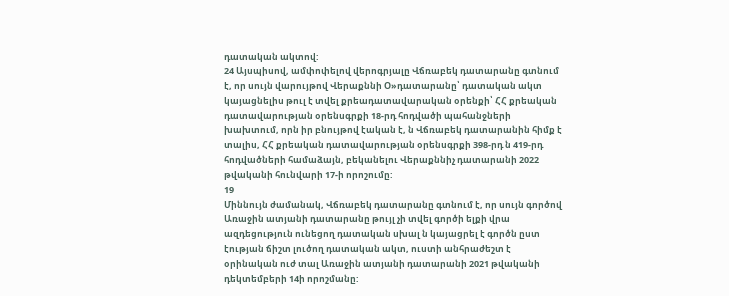դատական ակտով:
24 Այսպիսով, ամփոփելով վերոգրյալը Վճռաբեկ դատարանը գտնում է, որ սույն վարույթով Վերաքննի Օ»դատարանը՝ դատական ակտ կայացնելիս թուլ է տվել քրեադատավարական օրենքի՝ ՀՀ քրեական դատավարության օրենսգրքի 18-րդ հոդվածի պահանջների խախտում, որն իր բնույթով էական է, ն Վճռաբեկ դատարանին հիմք է տալիս, ՀՀ քրեական դատավարության օրենսգրքի 398-րդ ն 419-րդ հոդվածների համաձայն, բեկանելու Վերաքննիչ դատարանի 2022 թվականի հունվարի 17-ի որոշումը:
19
Միննույն ժամանակ, Վճռաբեկ դատարանը գտնում է, որ սույն գործով Առաջին ատյանի դատարանը թույլ չի տվել գործի ելքի վրա ազդեցություն ունեցող դատական սխալ ն կայացրել է գործն ըստ էության ճիշտ լուծող դատական ակտ, ուստի անհրաժեշտ է օրինական ուժ տալ Առաջին ատյանի դատարանի 2021 թվականի դեկտեմբերի 14ի որոշմանը: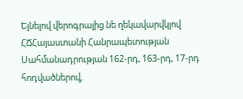Ելնելով վերոգրալից նե ղեկավարվկլով ՀՃՀայաստանի Հանրապետության Սահմանադրության 162-րդ, 163-րդ, 17-րդ հոդվածներով,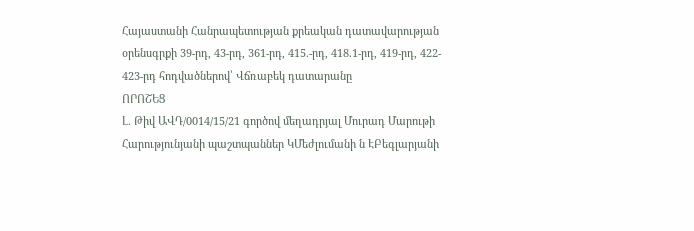Հայաստանի Հանրապետության քրեական դատավարության օրենսգրքի 39-րդ, 43-րդ, 361-րդ, 415.-րդ, 418.1-րդ, 419-րդ, 422- 423-րդ հոդվածներով՝ Վճռաբեկ դատարանը
ՈՐՈՇԵՑ
Լ. Թիվ ԱՎԴ/0014/15/21 գործով մեղադրյալ Մուրադ Մարութի Հարությունյանի պաշտպաններ ԿՄեժլումանի ն ԷԲեգլարյանի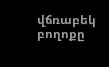վճռաբեկ բողոքը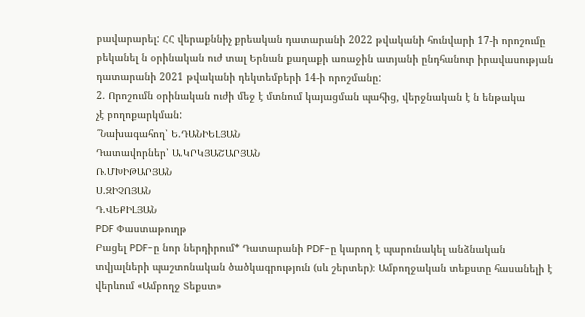բավարարել: ՀՀ վերաքննիչ քրեական դատարանի 2022 թվականի հունվարի 17-ի որոշումը բեկանել ն օրինական ուժ տալ Երնան քաղաքի առաջին ատյանի ընդհանուր իրավասության դատարանի 2021 թվականի դեկտեմբերի 14-ի որոշմանը:
2. Որոշումն օրինական ուժի մեջ է մտնում կայացման պահից, վերջնական է ն ենթակա
չէ բողոքարկման:
՞Նախագահող՝ Ե.ԴԱՆԻԵԼՅԱՆ
Դատավորներ՝ Ա.ԿՐԿՅԱՇԱՐՅԱՆ
Ռ.ՄԽԻԹԱՐՅԱՆ
Ս.ԶԻՉՈՅԱՆ
Դ.ՎԵՔԻԼՅԱՆ
PDF Փաստաթուղթ
Բացել PDF-ը նոր ներդիրում* Դատարանի PDF-ը կարող է պարունակել անձնական տվյալների պաշտոնական ծածկագրություն (սև շերտեր)։ Ամբողջական տեքստը հասանելի է վերևում «Ամբողջ Տեքստ»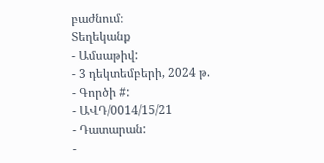բաժնում։
Տեղեկանք
- Ամսաթիվ:
- 3 դեկտեմբերի, 2024 թ.
- Գործի #:
- ԱՎԴ/0014/15/21
- Դատարան:
-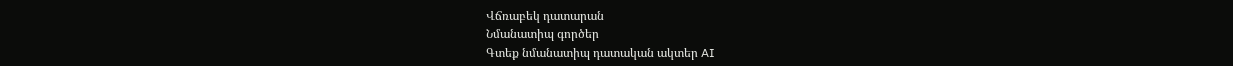Վճռաբեկ դատարան
Նմանատիպ գործեր
Գտեք նմանատիպ դատական ակտեր AI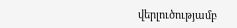վերլուծությամբ